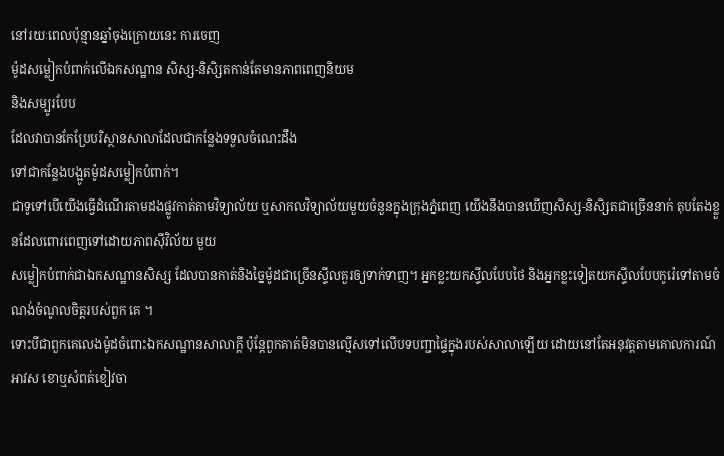នៅរយៈពេលប៉ុន្មានឆ្នាំចុងក្រោយនេះ ការចេញ
ម៉ូដសម្លៀកបំពាក់លើឯកសណ្ឋាន សិស្ស-និសិ្សតកាន់តែមានភាពពេញនិយម
និងសម្បូរបែប
ដែលវាបានកែប្រែបរិស្ថានសាលាដែលជាកន្លែងទទួលចំណេះដឹង
ទៅជាកន្លែងបង្អូតម៉ូដសម្លៀកបំពាក់។
ជាទូទៅបើយើងធ្វើដំណើរតាមដងផ្លូវកាត់តាមវិទ្យាល័យ ឬសាកលវិទ្យាល័យមួយចំនួនក្នុងក្រុងភ្នំពេញ យើងនឹងបានឃើញសិស្ស-និសិ្សតជាច្រើននាក់ តុបតែងខ្លួនដែលពោរពេញទៅដោយភាពស៊ីវិល័យ មួយ
សម្លៀកបំពាក់ជាឯកសណ្ឋានសិស្ស ដែលបានកាត់និងច្នៃម៉ូដជាច្រើនស្ទីលគួរឲ្យទាក់ទាញ។ អ្នកខ្លះយកស្ទីលបែបថៃ និងអ្នកខ្លះទៀតយកស្ទីលបែបកូរ៉េទៅតាមចំណង់ចំណូលចិត្តរបស់ពួក គេ ។
ទោះបីជាពួកគេលេងម៉ូដចំពោះឯកសណ្ឋានសាលាក្តី ប៉ុន្តែពួកគាត់មិនបានល្មើសទៅលើបទបញ្ជាផ្ទៃក្នុងរបស់សាលាឡើយ ដោយនៅតែអនុវត្តតាមគោលការណ៍អាវស ខោឬសំពត់ខៀវចា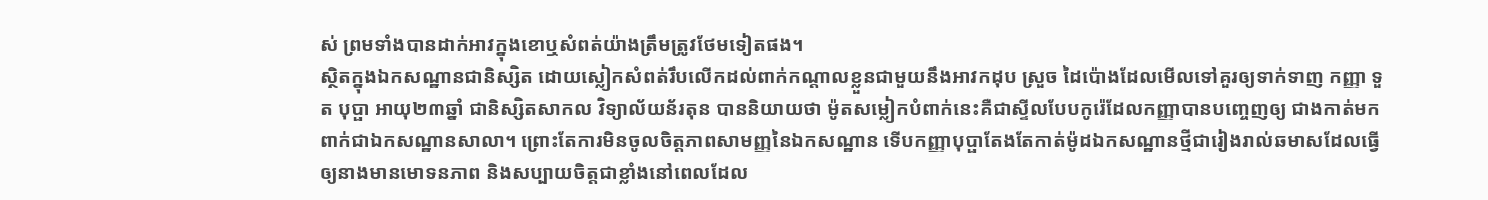ស់ ព្រមទាំងបានដាក់អាវក្នុងខោឬសំពត់យ៉ាងត្រឹមត្រូវថែមទៀតផង។
ស្ថិតក្នុងឯកសណ្ឋានជានិស្សិត ដោយស្លៀកសំពត់រឹបលើកដល់ពាក់កណ្តាលខ្លួនជាមួយនឹងអាវកដុប ស្រួច ដៃប៉ោងដែលមើលទៅគួរឲ្យទាក់ទាញ កញ្ញា ទួត បុប្ផា អាយុ២៣ឆ្នាំ ជានិស្សិតសាកល វិទ្យាល័យន័រតុន បាននិយាយថា ម៉ូតសម្លៀកបំពាក់នេះគឺជាស្ទីលបែបកូរ៉េដែលកញ្ញាបានបញ្ចេញឲ្យ ជាងកាត់មកពាក់ជាឯកសណ្ឋានសាលា។ ព្រោះតែការមិនចូលចិត្តភាពសាមញ្ញនៃឯកសណ្ឋាន ទើបកញ្ញាបុប្ផាតែងតែកាត់ម៉ូដឯកសណ្ឋានថ្មីជារៀងរាល់ឆមាសដែលធ្វើ ឲ្យនាងមានមោទនភាព និងសប្បាយចិត្តជាខ្លាំងនៅពេលដែល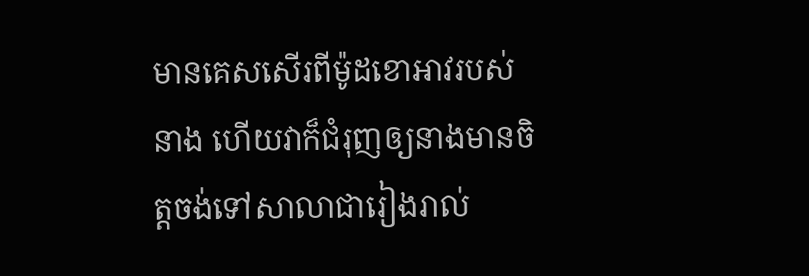មានគេសសើរពីម៉ូដខោអាវរបស់ នាង ហើយវាក៏ជំរុញឲ្យនាងមានចិត្តចង់ទៅសាលាជារៀងរាល់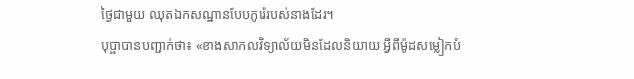ថ្ងៃជាមួយ ឈុតឯកសណ្ឋានបែបកូរ៉េរបស់នាងដែរ។
បុប្ផាបានបញ្ជាក់ថា៖ «ខាងសាកលវិទ្យាល័យមិនដែលនិយាយ អ្វីពីម៉ូដសម្លៀកបំ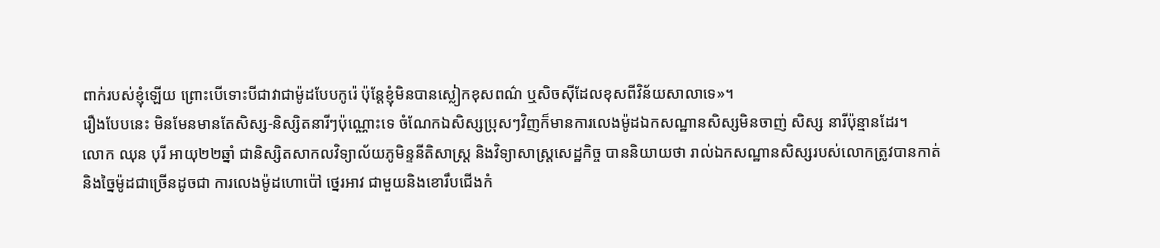ពាក់របស់ខ្ញុំឡើយ ព្រោះបើទោះបីជាវាជាម៉ូដបែបកូរ៉េ ប៉ុន្តែខ្ញុំមិនបានស្លៀកខុសពណ៌ ឬសិចស៊ីដែលខុសពីវិន័យសាលាទេ»។
រឿងបែបនេះ មិនមែនមានតែសិស្ស-និស្សិតនារីៗប៉ុណ្ណោះទេ ចំណែកឯសិស្សប្រុសៗវិញក៏មានការលេងម៉ូដឯកសណ្ឋានសិស្សមិនចាញ់ សិស្ស នារីប៉ុន្មានដែរ។
លោក ឈុន បុរី អាយុ២២ឆ្នាំ ជានិស្សិតសាកលវិទ្យាល័យភូមិន្ទនីតិសាស្រ្ត និងវិទ្យាសាស្រ្តសេដ្ឋកិច្ច បាននិយាយថា រាល់ឯកសណ្ឋានសិស្សរបស់លោកត្រូវបានកាត់ និងច្នៃម៉ូដជាច្រើនដូចជា ការលេងម៉ូដហោប៉ៅ ថ្នេរអាវ ជាមួយនិងខោរឹបជើងកំ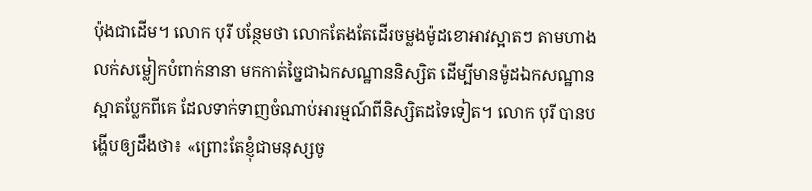ប៉ុងជាដើម។ លោក បុរី បន្ថែមថា លោកតែងតែដើរចម្លងម៉ូដខោអាវស្អាតៗ តាមហាងលក់សម្លៀកបំពាក់នានា មកកាត់ច្នៃជាឯកសណ្ឋាននិស្សិត ដើម្បីមានម៉ូដឯកសណ្ឋានស្អាតប្លែកពីគេ ដែលទាក់ទាញចំណាប់អារម្មណ៍ពីនិស្សិតដទៃទៀត។ លោក បុរី បានបង្ហើបឲ្យដឹងថា៖ «ព្រោះតែខ្ញុំជាមនុស្សចូ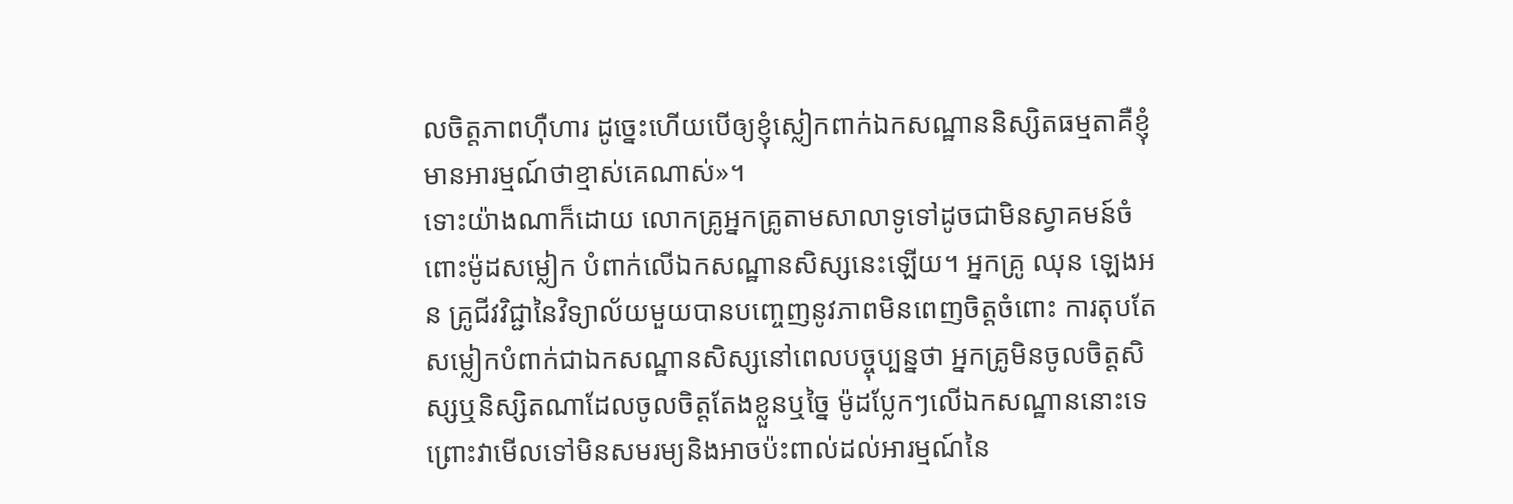លចិត្តភាពហ៊ឺហារ ដូច្នេះហើយបើឲ្យខ្ញុំស្លៀកពាក់ឯកសណ្ឋាននិស្សិតធម្មតាគឺខ្ញុំ មានអារម្មណ៍ថាខ្មាស់គេណាស់»។
ទោះយ៉ាងណាក៏ដោយ លោកគ្រូអ្នកគ្រូតាមសាលាទូទៅដូចជាមិនស្វាគមន៍ចំពោះម៉ូដសម្លៀក បំពាក់លើឯកសណ្ឋានសិស្សនេះឡើយ។ អ្នកគ្រូ ឈុន ឡេងអន គ្រូជីវវិជ្ជានៃវិទ្យាល័យមួយបានបញ្ចេញនូវភាពមិនពេញចិត្តចំពោះ ការតុបតែសម្លៀកបំពាក់ជាឯកសណ្ឋានសិស្សនៅពេលបច្ចុប្បន្នថា អ្នកគ្រូមិនចូលចិត្តសិស្សឬនិស្សិតណាដែលចូលចិត្តតែងខ្លួនឬច្នៃ ម៉ូដប្លែកៗលើឯកសណ្ឋាននោះទេ ព្រោះវាមើលទៅមិនសមរម្យនិងអាចប៉ះពាល់ដល់អារម្មណ៍នៃ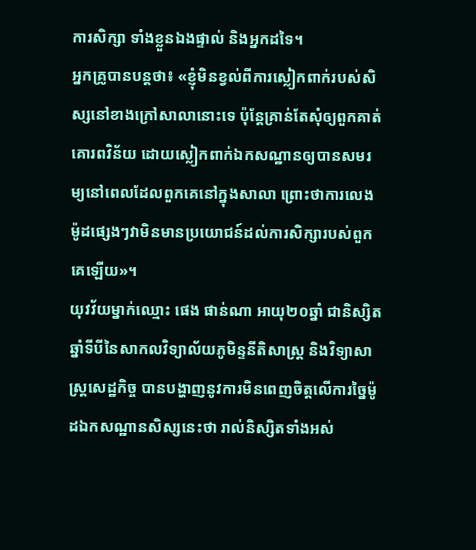ការសិក្សា ទាំងខ្លួនឯងផ្ទាល់ និងអ្នកដទៃ។
អ្នកគ្រូបានបន្តថា៖ «ខ្ញុំមិនខ្វល់ពីការស្លៀកពាក់របស់សិស្សនៅខាងក្រៅសាលានោះទេ ប៉ុន្តែគ្រាន់តែសុំឲ្យពួកគាត់គោរពវិន័យ ដោយស្លៀកពាក់ឯកសណ្ឋានឲ្យបានសមរម្យនៅពេលដែលពួកគេនៅក្នុងសាលា ព្រោះថាការលេងម៉ូដផ្សេងៗវាមិនមានប្រយោជន៍ដល់ការសិក្សារបស់ពួក គេឡើយ»។
យុវវ័យម្នាក់ឈ្មោះ ផេង ផាន់ណា អាយុ២០ឆ្នាំ ជានិស្សិតឆ្នាំទីបីនៃសាកលវិទ្យាល័យភូមិន្ទនីតិសាស្រ្ត និងវិទ្យាសាស្ត្រសេដ្ឋកិច្ច បានបង្ហាញនូវការមិនពេញចិត្តលើការច្នៃម៉ូដឯកសណ្ឋានសិស្សនេះថា រាល់និស្សិតទាំងអស់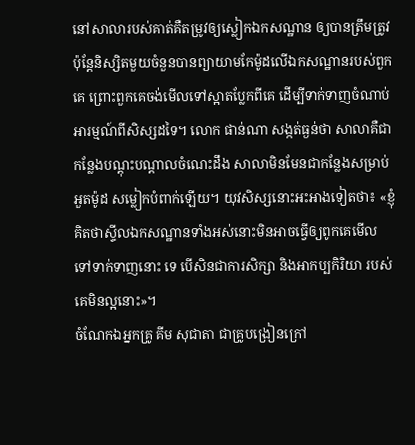នៅសាលារបស់គាត់គឺតម្រូវឲ្យស្លៀកឯកសណ្ឋាន ឲ្យបានត្រឹមត្រូវ ប៉ុន្តែនិស្សិតមួយចំនួនបានព្យាយាមកែម៉ូដលើឯកសណ្ឋានរបស់ពួកគេ ព្រោះពួកគេចង់មើលទៅស្អាតប្លែកពីគេ ដើម្បីទាក់ទាញចំណាប់អារម្មណ៍ពីសិស្សដទៃ។ លោក ផាន់ណា សង្កត់ធ្ងន់ថា សាលាគឺជាកន្លែងបណ្តុះបណ្តាលចំណេះដឹង សាលាមិនមែនជាកន្លែងសម្រាប់អួតម៉ូដ សម្លៀកបំពាក់ឡើយ។ យុវសិស្សនោះអះអាងទៀតថា៖ «ខ្ញុំគិតថាស្ទីលឯកសណ្ឋានទាំងអស់នោះមិនអាចធ្វើឲ្យពូកគេមើល ទៅទាក់ទាញនោះ ទេ បើសិនជាការសិក្សា និងអាកប្បកិរិយា របស់ គេមិនល្អនោះ»។
ចំណែកឯអ្នកគ្រូ គីម សុជាតា ជាគ្រូបង្រៀនក្រៅ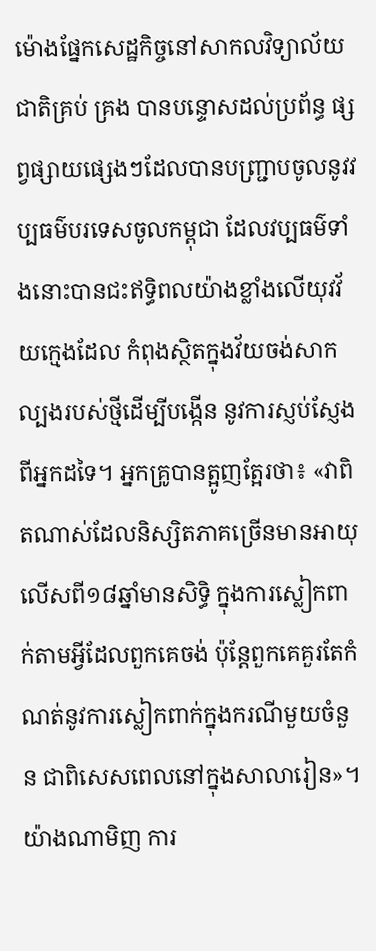ម៉ោងផ្នែកសេដ្ឋកិច្ចនៅសាកលវិទ្យាល័យជាតិគ្រប់ គ្រង បានបន្ទោសដល់ប្រព័ន្ធ ផ្សព្វផ្សាយផ្សេងៗដែលបានបញ្ជ្រាបចូលនូវវប្បធម៌បរទេសចូលកម្ពុជា ដែលវប្បធម៌ទាំងនោះបានជះឥទ្ធិពលយ៉ាងខ្លាំងលើយុវវ័យក្មេងដែល កំពុងស្ថិតក្នុងវ័យចង់សាកល្បងរបស់ថ្មីដើម្បីបង្កើន នូវការស្ញប់ស្ញែងពីអ្នកដទៃ។ អ្នកគ្រូបានត្អូញត្អែរថា៖ «វាពិតណាស់ដែលនិស្សិតភាគច្រើនមានអាយុលើសពី១៨ឆ្នាំមានសិទ្ធិ ក្នុងការស្លៀកពាក់តាមអ្វីដែលពួកគេចង់ ប៉ុនែ្តពួកគេគួរតែកំណត់នូវការស្លៀកពាក់ក្នុងករណីមួយចំនួន ជាពិសេសពេលនៅក្នុងសាលារៀន»។
យ៉ាងណាមិញ ការ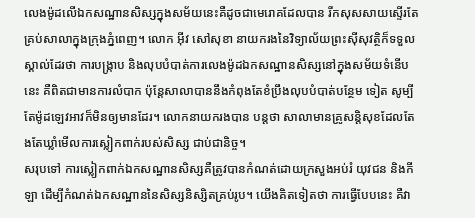លេងម៉ូដលើឯកសណ្ឋានសិស្សក្នុងសម័យនេះគឺដូចជាមេរោគដែលបាន រីកសុសសាយស្ទើរតែគ្រប់សាលាក្នុងក្រុងភ្នំពេញ។ លោក អ៊ីវ សៅសុខា នាយករងនៃវិទ្យាល័យព្រះស៊ីសុវត្ថិក៏ទទួលស្គាល់ដែរថា ការបង្ក្រាប និងលុបបំបាត់ការលេងម៉ូដឯកសណ្ឋានសិស្សនៅក្នុងសម័យទំនើបនេះ គឺពិតជាមានការលំបាក ប៉ុន្តែសាលាបាននឹងកំពុងតែខំប្រឹងលុបបំបាត់បន្ថែម ទៀត សូម្បីតែម៉ូដឡេវអាវក៏មិនឲ្យមានដែរ។ លោកនាយករងបាន បន្តថា សាលាមានគ្រូសន្តិសុខដែលតែងតែឃ្លាំមើលការស្លៀកពាក់របស់សិស្ស ជាប់ជានិច្ច។
សរុបទៅ ការស្លៀកពាក់ឯកសណ្ឋានសិស្សគឺត្រូវបានកំណត់ដោយក្រសួងអប់រំ យុវជន និងកីឡា ដើម្បីកំណត់ឯកសណ្ឋាននៃសិស្សនិស្សិតគ្រប់រូប។ យើងគិតទៀតថា ការធ្វើបែបនេះ គឺវា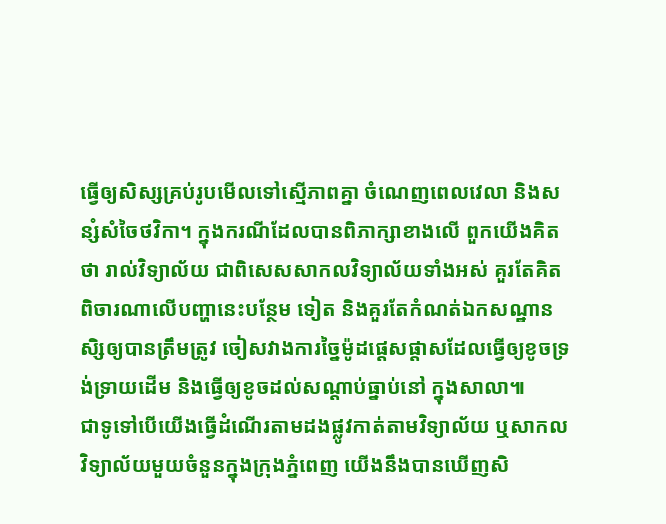ធ្វើឲ្យសិស្សគ្រប់រូបមើលទៅស្មើភាពគ្នា ចំណេញពេលវេលា និងសន្សំសំចៃថវិកា។ ក្នុងករណីដែលបានពិភាក្សាខាងលើ ពួកយើងគិតថា រាល់វិទ្យាល័យ ជាពិសេសសាកលវិទ្យាល័យទាំងអស់ គួរតែគិតពិចារណាលើបញ្ហានេះបន្ថែម ទៀត និងគួរតែកំណត់ឯកសណ្ឋានសិ្សឲ្យបានត្រឹមត្រូវ ចៀសវាងការច្នៃម៉ូដផ្តេសផ្តាសដែលធ្វើឲ្យខូចទ្រង់ទ្រាយដើម និងធ្វើឲ្យខូចដល់សណ្តាប់ធ្នាប់នៅ ក្នុងសាលា៕
ជាទូទៅបើយើងធ្វើដំណើរតាមដងផ្លូវកាត់តាមវិទ្យាល័យ ឬសាកលវិទ្យាល័យមួយចំនួនក្នុងក្រុងភ្នំពេញ យើងនឹងបានឃើញសិ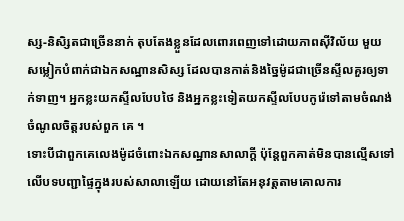ស្ស-និសិ្សតជាច្រើននាក់ តុបតែងខ្លួនដែលពោរពេញទៅដោយភាពស៊ីវិល័យ មួយ
សម្លៀកបំពាក់ជាឯកសណ្ឋានសិស្ស ដែលបានកាត់និងច្នៃម៉ូដជាច្រើនស្ទីលគួរឲ្យទាក់ទាញ។ អ្នកខ្លះយកស្ទីលបែបថៃ និងអ្នកខ្លះទៀតយកស្ទីលបែបកូរ៉េទៅតាមចំណង់ចំណូលចិត្តរបស់ពួក គេ ។
ទោះបីជាពួកគេលេងម៉ូដចំពោះឯកសណ្ឋានសាលាក្តី ប៉ុន្តែពួកគាត់មិនបានល្មើសទៅលើបទបញ្ជាផ្ទៃក្នុងរបស់សាលាឡើយ ដោយនៅតែអនុវត្តតាមគោលការ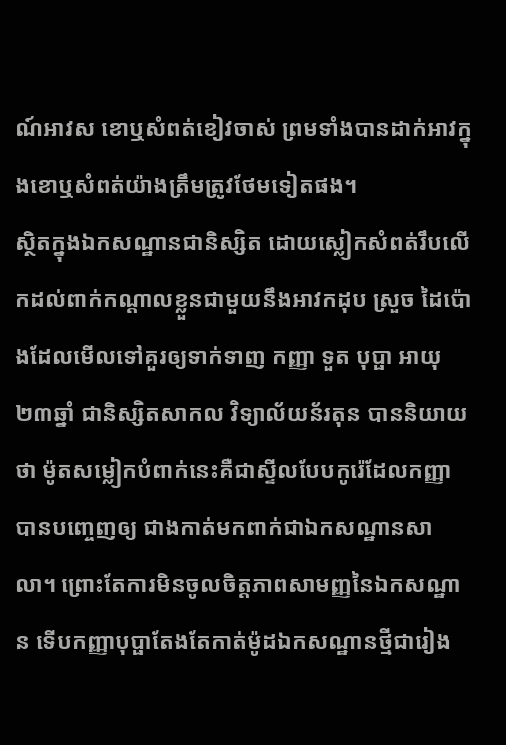ណ៍អាវស ខោឬសំពត់ខៀវចាស់ ព្រមទាំងបានដាក់អាវក្នុងខោឬសំពត់យ៉ាងត្រឹមត្រូវថែមទៀតផង។
ស្ថិតក្នុងឯកសណ្ឋានជានិស្សិត ដោយស្លៀកសំពត់រឹបលើកដល់ពាក់កណ្តាលខ្លួនជាមួយនឹងអាវកដុប ស្រួច ដៃប៉ោងដែលមើលទៅគួរឲ្យទាក់ទាញ កញ្ញា ទួត បុប្ផា អាយុ២៣ឆ្នាំ ជានិស្សិតសាកល វិទ្យាល័យន័រតុន បាននិយាយថា ម៉ូតសម្លៀកបំពាក់នេះគឺជាស្ទីលបែបកូរ៉េដែលកញ្ញាបានបញ្ចេញឲ្យ ជាងកាត់មកពាក់ជាឯកសណ្ឋានសាលា។ ព្រោះតែការមិនចូលចិត្តភាពសាមញ្ញនៃឯកសណ្ឋាន ទើបកញ្ញាបុប្ផាតែងតែកាត់ម៉ូដឯកសណ្ឋានថ្មីជារៀង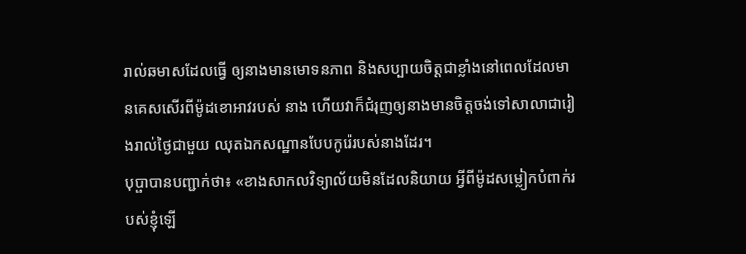រាល់ឆមាសដែលធ្វើ ឲ្យនាងមានមោទនភាព និងសប្បាយចិត្តជាខ្លាំងនៅពេលដែលមានគេសសើរពីម៉ូដខោអាវរបស់ នាង ហើយវាក៏ជំរុញឲ្យនាងមានចិត្តចង់ទៅសាលាជារៀងរាល់ថ្ងៃជាមួយ ឈុតឯកសណ្ឋានបែបកូរ៉េរបស់នាងដែរ។
បុប្ផាបានបញ្ជាក់ថា៖ «ខាងសាកលវិទ្យាល័យមិនដែលនិយាយ អ្វីពីម៉ូដសម្លៀកបំពាក់របស់ខ្ញុំឡើ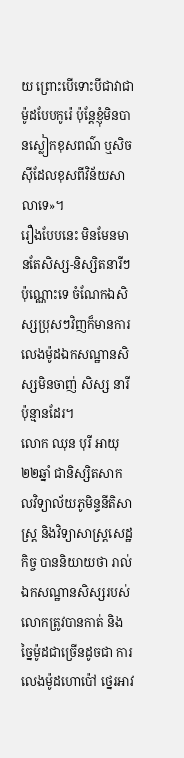យ ព្រោះបើទោះបីជាវាជាម៉ូដបែបកូរ៉េ ប៉ុន្តែខ្ញុំមិនបានស្លៀកខុសពណ៌ ឬសិចស៊ីដែលខុសពីវិន័យសាលាទេ»។
រឿងបែបនេះ មិនមែនមានតែសិស្ស-និស្សិតនារីៗប៉ុណ្ណោះទេ ចំណែកឯសិស្សប្រុសៗវិញក៏មានការលេងម៉ូដឯកសណ្ឋានសិស្សមិនចាញ់ សិស្ស នារីប៉ុន្មានដែរ។
លោក ឈុន បុរី អាយុ២២ឆ្នាំ ជានិស្សិតសាកលវិទ្យាល័យភូមិន្ទនីតិសាស្រ្ត និងវិទ្យាសាស្រ្តសេដ្ឋកិច្ច បាននិយាយថា រាល់ឯកសណ្ឋានសិស្សរបស់លោកត្រូវបានកាត់ និងច្នៃម៉ូដជាច្រើនដូចជា ការលេងម៉ូដហោប៉ៅ ថ្នេរអាវ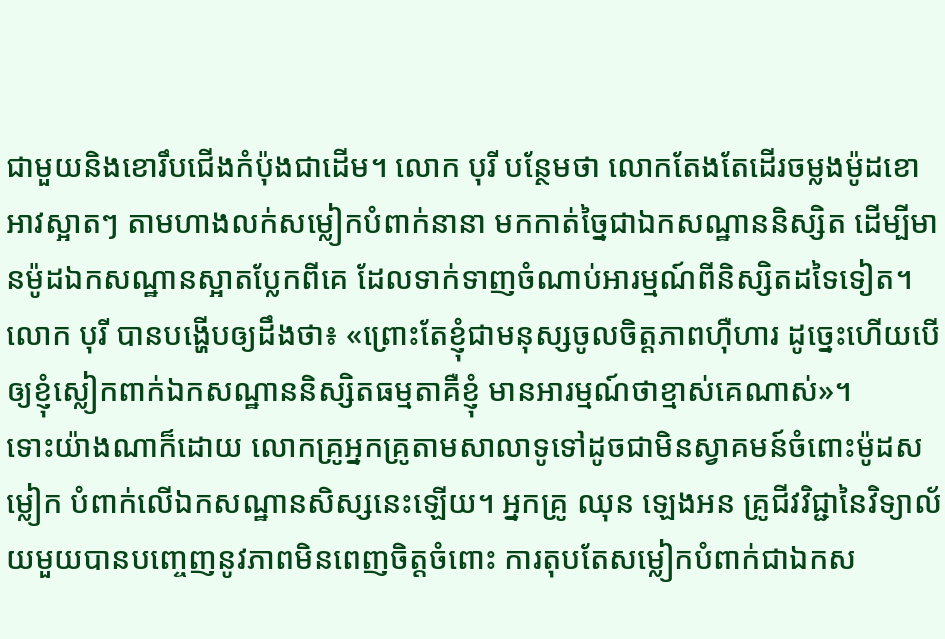ជាមួយនិងខោរឹបជើងកំប៉ុងជាដើម។ លោក បុរី បន្ថែមថា លោកតែងតែដើរចម្លងម៉ូដខោអាវស្អាតៗ តាមហាងលក់សម្លៀកបំពាក់នានា មកកាត់ច្នៃជាឯកសណ្ឋាននិស្សិត ដើម្បីមានម៉ូដឯកសណ្ឋានស្អាតប្លែកពីគេ ដែលទាក់ទាញចំណាប់អារម្មណ៍ពីនិស្សិតដទៃទៀត។ លោក បុរី បានបង្ហើបឲ្យដឹងថា៖ «ព្រោះតែខ្ញុំជាមនុស្សចូលចិត្តភាពហ៊ឺហារ ដូច្នេះហើយបើឲ្យខ្ញុំស្លៀកពាក់ឯកសណ្ឋាននិស្សិតធម្មតាគឺខ្ញុំ មានអារម្មណ៍ថាខ្មាស់គេណាស់»។
ទោះយ៉ាងណាក៏ដោយ លោកគ្រូអ្នកគ្រូតាមសាលាទូទៅដូចជាមិនស្វាគមន៍ចំពោះម៉ូដសម្លៀក បំពាក់លើឯកសណ្ឋានសិស្សនេះឡើយ។ អ្នកគ្រូ ឈុន ឡេងអន គ្រូជីវវិជ្ជានៃវិទ្យាល័យមួយបានបញ្ចេញនូវភាពមិនពេញចិត្តចំពោះ ការតុបតែសម្លៀកបំពាក់ជាឯកស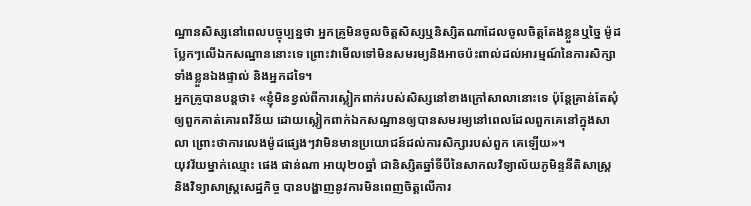ណ្ឋានសិស្សនៅពេលបច្ចុប្បន្នថា អ្នកគ្រូមិនចូលចិត្តសិស្សឬនិស្សិតណាដែលចូលចិត្តតែងខ្លួនឬច្នៃ ម៉ូដប្លែកៗលើឯកសណ្ឋាននោះទេ ព្រោះវាមើលទៅមិនសមរម្យនិងអាចប៉ះពាល់ដល់អារម្មណ៍នៃការសិក្សា ទាំងខ្លួនឯងផ្ទាល់ និងអ្នកដទៃ។
អ្នកគ្រូបានបន្តថា៖ «ខ្ញុំមិនខ្វល់ពីការស្លៀកពាក់របស់សិស្សនៅខាងក្រៅសាលានោះទេ ប៉ុន្តែគ្រាន់តែសុំឲ្យពួកគាត់គោរពវិន័យ ដោយស្លៀកពាក់ឯកសណ្ឋានឲ្យបានសមរម្យនៅពេលដែលពួកគេនៅក្នុងសាលា ព្រោះថាការលេងម៉ូដផ្សេងៗវាមិនមានប្រយោជន៍ដល់ការសិក្សារបស់ពួក គេឡើយ»។
យុវវ័យម្នាក់ឈ្មោះ ផេង ផាន់ណា អាយុ២០ឆ្នាំ ជានិស្សិតឆ្នាំទីបីនៃសាកលវិទ្យាល័យភូមិន្ទនីតិសាស្រ្ត និងវិទ្យាសាស្ត្រសេដ្ឋកិច្ច បានបង្ហាញនូវការមិនពេញចិត្តលើការ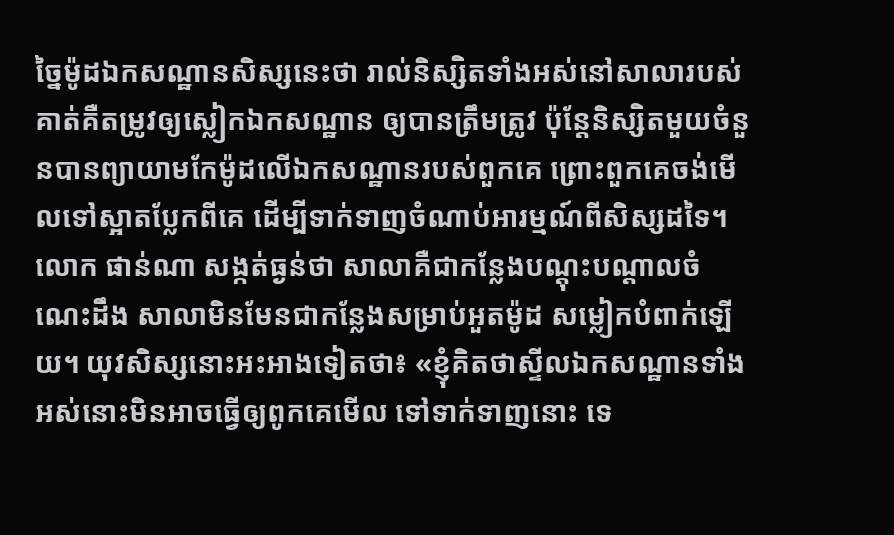ច្នៃម៉ូដឯកសណ្ឋានសិស្សនេះថា រាល់និស្សិតទាំងអស់នៅសាលារបស់គាត់គឺតម្រូវឲ្យស្លៀកឯកសណ្ឋាន ឲ្យបានត្រឹមត្រូវ ប៉ុន្តែនិស្សិតមួយចំនួនបានព្យាយាមកែម៉ូដលើឯកសណ្ឋានរបស់ពួកគេ ព្រោះពួកគេចង់មើលទៅស្អាតប្លែកពីគេ ដើម្បីទាក់ទាញចំណាប់អារម្មណ៍ពីសិស្សដទៃ។ លោក ផាន់ណា សង្កត់ធ្ងន់ថា សាលាគឺជាកន្លែងបណ្តុះបណ្តាលចំណេះដឹង សាលាមិនមែនជាកន្លែងសម្រាប់អួតម៉ូដ សម្លៀកបំពាក់ឡើយ។ យុវសិស្សនោះអះអាងទៀតថា៖ «ខ្ញុំគិតថាស្ទីលឯកសណ្ឋានទាំងអស់នោះមិនអាចធ្វើឲ្យពូកគេមើល ទៅទាក់ទាញនោះ ទេ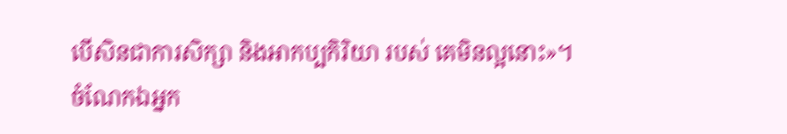បើសិនជាការសិក្សា និងអាកប្បកិរិយា របស់ គេមិនល្អនោះ»។
ចំណែកឯអ្នក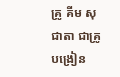គ្រូ គីម សុជាតា ជាគ្រូបង្រៀន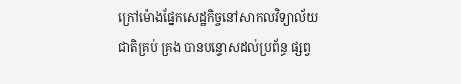ក្រៅម៉ោងផ្នែកសេដ្ឋកិច្ចនៅសាកលវិទ្យាល័យជាតិគ្រប់ គ្រង បានបន្ទោសដល់ប្រព័ន្ធ ផ្សព្វ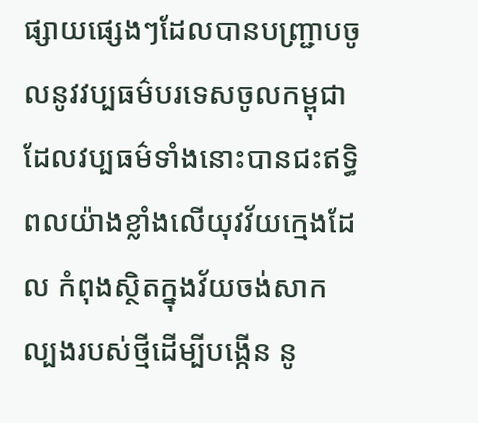ផ្សាយផ្សេងៗដែលបានបញ្ជ្រាបចូលនូវវប្បធម៌បរទេសចូលកម្ពុជា ដែលវប្បធម៌ទាំងនោះបានជះឥទ្ធិពលយ៉ាងខ្លាំងលើយុវវ័យក្មេងដែល កំពុងស្ថិតក្នុងវ័យចង់សាកល្បងរបស់ថ្មីដើម្បីបង្កើន នូ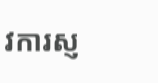វការស្ញ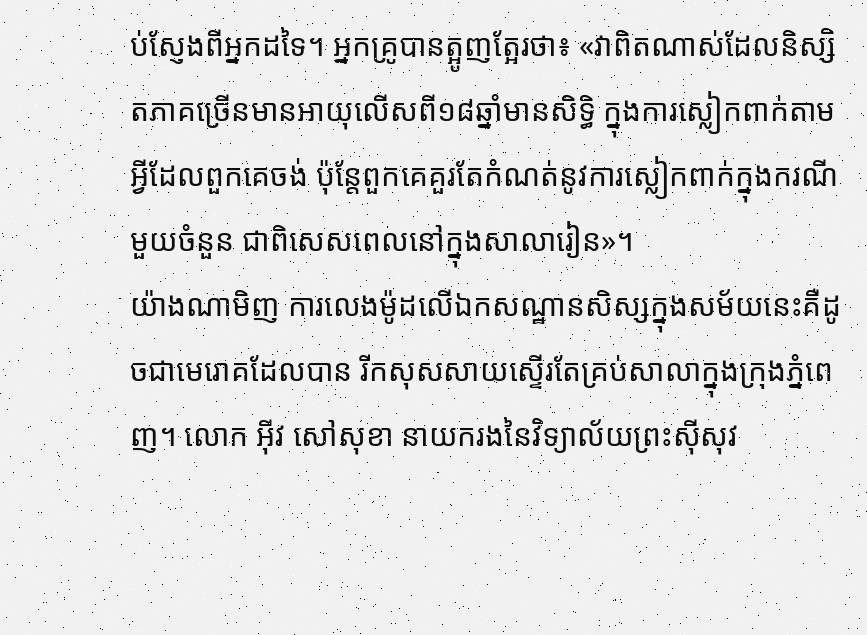ប់ស្ញែងពីអ្នកដទៃ។ អ្នកគ្រូបានត្អូញត្អែរថា៖ «វាពិតណាស់ដែលនិស្សិតភាគច្រើនមានអាយុលើសពី១៨ឆ្នាំមានសិទ្ធិ ក្នុងការស្លៀកពាក់តាមអ្វីដែលពួកគេចង់ ប៉ុនែ្តពួកគេគួរតែកំណត់នូវការស្លៀកពាក់ក្នុងករណីមួយចំនួន ជាពិសេសពេលនៅក្នុងសាលារៀន»។
យ៉ាងណាមិញ ការលេងម៉ូដលើឯកសណ្ឋានសិស្សក្នុងសម័យនេះគឺដូចជាមេរោគដែលបាន រីកសុសសាយស្ទើរតែគ្រប់សាលាក្នុងក្រុងភ្នំពេញ។ លោក អ៊ីវ សៅសុខា នាយករងនៃវិទ្យាល័យព្រះស៊ីសុវ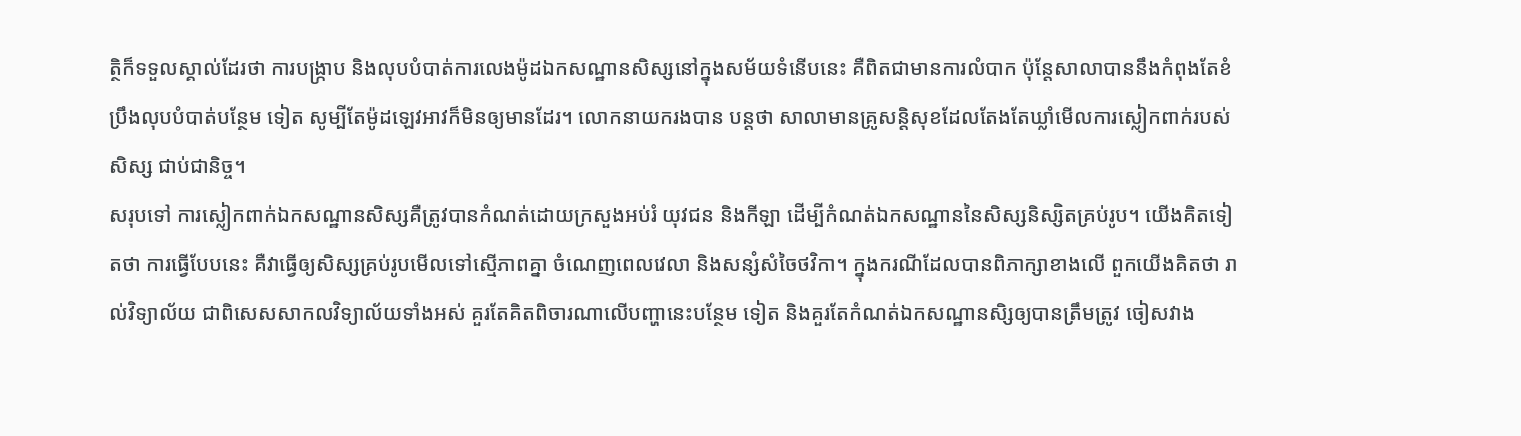ត្ថិក៏ទទួលស្គាល់ដែរថា ការបង្ក្រាប និងលុបបំបាត់ការលេងម៉ូដឯកសណ្ឋានសិស្សនៅក្នុងសម័យទំនើបនេះ គឺពិតជាមានការលំបាក ប៉ុន្តែសាលាបាននឹងកំពុងតែខំប្រឹងលុបបំបាត់បន្ថែម ទៀត សូម្បីតែម៉ូដឡេវអាវក៏មិនឲ្យមានដែរ។ លោកនាយករងបាន បន្តថា សាលាមានគ្រូសន្តិសុខដែលតែងតែឃ្លាំមើលការស្លៀកពាក់របស់សិស្ស ជាប់ជានិច្ច។
សរុបទៅ ការស្លៀកពាក់ឯកសណ្ឋានសិស្សគឺត្រូវបានកំណត់ដោយក្រសួងអប់រំ យុវជន និងកីឡា ដើម្បីកំណត់ឯកសណ្ឋាននៃសិស្សនិស្សិតគ្រប់រូប។ យើងគិតទៀតថា ការធ្វើបែបនេះ គឺវាធ្វើឲ្យសិស្សគ្រប់រូបមើលទៅស្មើភាពគ្នា ចំណេញពេលវេលា និងសន្សំសំចៃថវិកា។ ក្នុងករណីដែលបានពិភាក្សាខាងលើ ពួកយើងគិតថា រាល់វិទ្យាល័យ ជាពិសេសសាកលវិទ្យាល័យទាំងអស់ គួរតែគិតពិចារណាលើបញ្ហានេះបន្ថែម ទៀត និងគួរតែកំណត់ឯកសណ្ឋានសិ្សឲ្យបានត្រឹមត្រូវ ចៀសវាង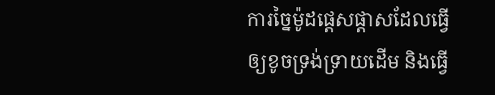ការច្នៃម៉ូដផ្តេសផ្តាសដែលធ្វើឲ្យខូចទ្រង់ទ្រាយដើម និងធ្វើ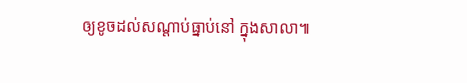ឲ្យខូចដល់សណ្តាប់ធ្នាប់នៅ ក្នុងសាលា៕